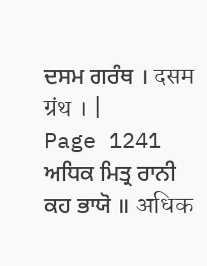ਦਸਮ ਗਰੰਥ । दसम ग्रंथ । |
Page 1241 ਅਧਿਕ ਮਿਤ੍ਰ ਰਾਨੀ ਕਹ ਭਾਯੋ ॥ अधिक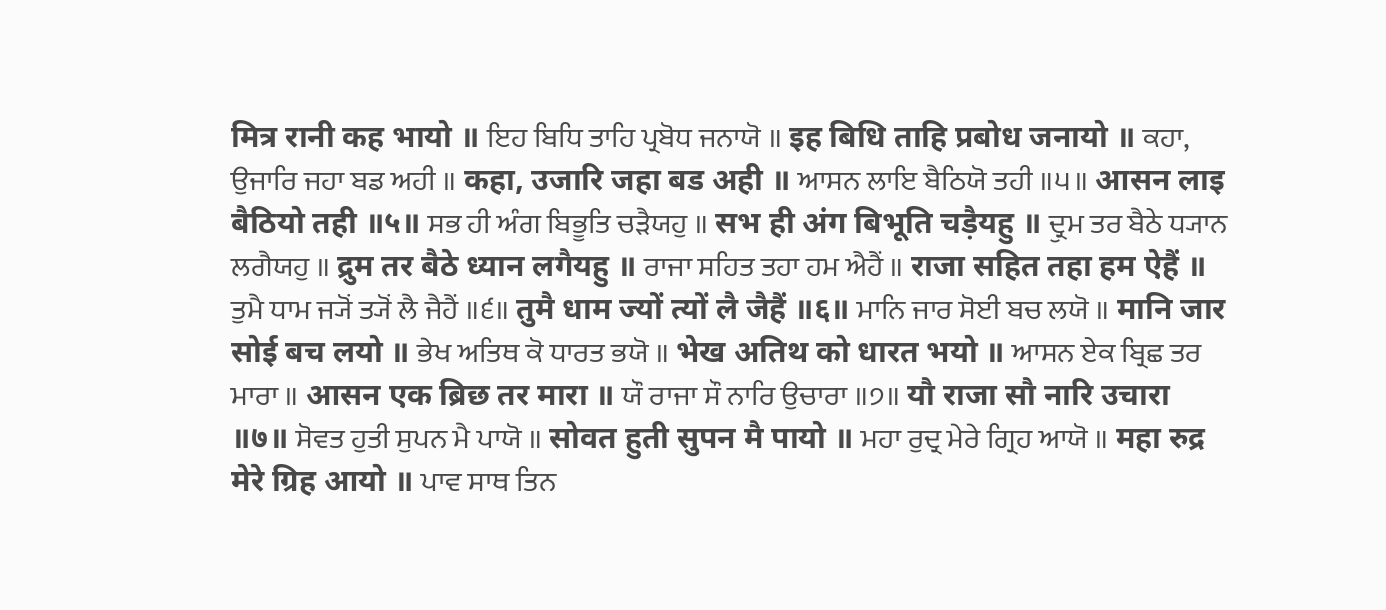मित्र रानी कह भायो ॥ ਇਹ ਬਿਧਿ ਤਾਹਿ ਪ੍ਰਬੋਧ ਜਨਾਯੋ ॥ इह बिधि ताहि प्रबोध जनायो ॥ ਕਹਾ, ਉਜਾਰਿ ਜਹਾ ਬਡ ਅਹੀ ॥ कहा, उजारि जहा बड अही ॥ ਆਸਨ ਲਾਇ ਬੈਠਿਯੋ ਤਹੀ ॥੫॥ आसन लाइ बैठियो तही ॥५॥ ਸਭ ਹੀ ਅੰਗ ਬਿਭੂਤਿ ਚੜੈਯਹੁ ॥ सभ ही अंग बिभूति चड़ैयहु ॥ ਦ੍ਰੁਮ ਤਰ ਬੈਠੇ ਧ੍ਯਾਨ ਲਗੈਯਹੁ ॥ द्रुम तर बैठे ध्यान लगैयहु ॥ ਰਾਜਾ ਸਹਿਤ ਤਹਾ ਹਮ ਐਹੈਂ ॥ राजा सहित तहा हम ऐहैं ॥ ਤੁਮੈ ਧਾਮ ਜ੍ਯੋਂ ਤ੍ਯੋਂ ਲੈ ਜੈਹੈਂ ॥੬॥ तुमै धाम ज्यों त्यों लै जैहैं ॥६॥ ਮਾਨਿ ਜਾਰ ਸੋਈ ਬਚ ਲਯੋ ॥ मानि जार सोई बच लयो ॥ ਭੇਖ ਅਤਿਥ ਕੋ ਧਾਰਤ ਭਯੋ ॥ भेख अतिथ को धारत भयो ॥ ਆਸਨ ਏਕ ਬ੍ਰਿਛ ਤਰ ਮਾਰਾ ॥ आसन एक ब्रिछ तर मारा ॥ ਯੌ ਰਾਜਾ ਸੌ ਨਾਰਿ ਉਚਾਰਾ ॥੭॥ यौ राजा सौ नारि उचारा ॥७॥ ਸੋਵਤ ਹੁਤੀ ਸੁਪਨ ਮੈ ਪਾਯੋ ॥ सोवत हुती सुपन मै पायो ॥ ਮਹਾ ਰੁਦ੍ਰ ਮੇਰੇ ਗ੍ਰਿਹ ਆਯੋ ॥ महा रुद्र मेरे ग्रिह आयो ॥ ਪਾਵ ਸਾਥ ਤਿਨ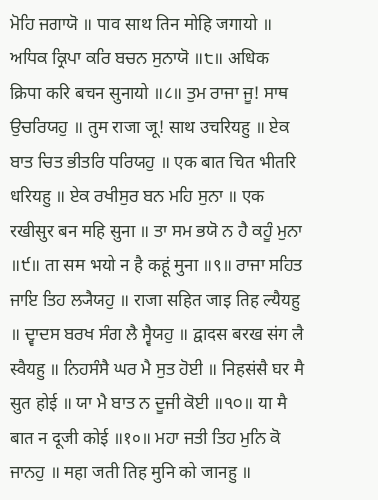ਮੋਹਿ ਜਗਾਯੋ ॥ पाव साथ तिन मोहि जगायो ॥ ਅਧਿਕ ਕ੍ਰਿਪਾ ਕਰਿ ਬਚਨ ਸੁਨਾਯੋ ॥੮॥ अधिक क्रिपा करि बचन सुनायो ॥८॥ ਤੁਮ ਰਾਜਾ ਜੂ! ਸਾਥ ਉਚਰਿਯਹੁ ॥ तुम राजा जू! साथ उचरियहु ॥ ਏਕ ਬਾਤ ਚਿਤ ਭੀਤਰਿ ਧਰਿਯਹੁ ॥ एक बात चित भीतरि धरियहु ॥ ਏਕ ਰਖੀਸੁਰ ਬਨ ਮਹਿ ਸੁਨਾ ॥ एक रखीसुर बन महि सुना ॥ ਤਾ ਸਮ ਭਯੋ ਨ ਹੈ ਕਹੂੰ ਮੁਨਾ ॥੯॥ ता सम भयो न है कहूं मुना ॥९॥ ਰਾਜਾ ਸਹਿਤ ਜਾਇ ਤਿਹ ਲ੍ਯੈਯਹੁ ॥ राजा सहित जाइ तिह ल्यैयहु ॥ ਦ੍ਵਾਦਸ ਬਰਖ ਸੰਗ ਲੈ ਸ੍ਵੈਯਹੁ ॥ द्वादस बरख संग लै स्वैयहु ॥ ਨਿਹਸੰਸੈ ਘਰ ਮੈ ਸੁਤ ਹੋਈ ॥ निहसंसै घर मै सुत होई ॥ ਯਾ ਮੈ ਬਾਤ ਨ ਦੂਜੀ ਕੋਈ ॥੧੦॥ या मै बात न दूजी कोई ॥१०॥ ਮਹਾ ਜਤੀ ਤਿਹ ਮੁਨਿ ਕੋ ਜਾਨਹੁ ॥ महा जती तिह मुनि को जानहु ॥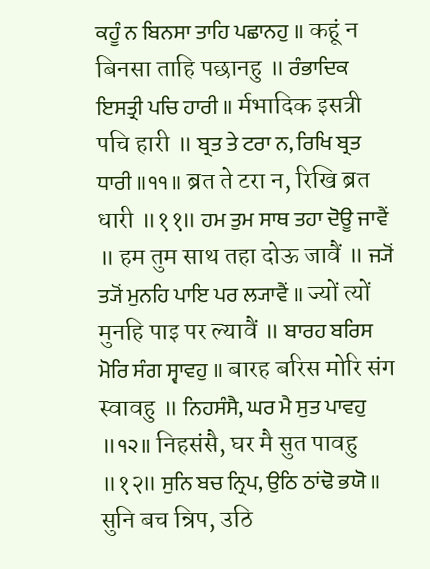ਕਹੂੰ ਨ ਬਿਨਸਾ ਤਾਹਿ ਪਛਾਨਹੁ ॥ कहूं न बिनसा ताहि पछानहु ॥ ਰੰਭਾਦਿਕ ਇਸਤ੍ਰੀ ਪਚਿ ਹਾਰੀ ॥ र्मभादिक इसत्री पचि हारी ॥ ਬ੍ਰਤ ਤੇ ਟਰਾ ਨ, ਰਿਖਿ ਬ੍ਰਤ ਧਾਰੀ ॥੧੧॥ ब्रत ते टरा न, रिखि ब्रत धारी ॥११॥ ਹਮ ਤੁਮ ਸਾਥ ਤਹਾ ਦੋਊ ਜਾਵੈਂ ॥ हम तुम साथ तहा दोऊ जावैं ॥ ਜ੍ਯੋਂ ਤ੍ਯੋਂ ਮੁਨਹਿ ਪਾਇ ਪਰ ਲ੍ਯਾਵੈਂ ॥ ज्यों त्यों मुनहि पाइ पर ल्यावैं ॥ ਬਾਰਹ ਬਰਿਸ ਮੋਰਿ ਸੰਗ ਸ੍ਵਾਵਹੁ ॥ बारह बरिस मोरि संग स्वावहु ॥ ਨਿਹਸੰਸੈ, ਘਰ ਮੈ ਸੁਤ ਪਾਵਹੁ ॥੧੨॥ निहसंसै, घर मै सुत पावहु ॥१२॥ ਸੁਨਿ ਬਚ ਨ੍ਰਿਪ, ਉਠਿ ਠਾਂਢੋ ਭਯੋ ॥ सुनि बच न्रिप, उठि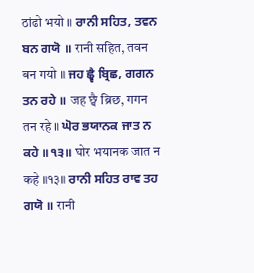ठांढो भयो ॥ ਰਾਨੀ ਸਹਿਤ, ਤਵਨ ਬਨ ਗਯੋ ॥ रानी सहित, तवन बन गयो ॥ ਜਹ ਛ੍ਵੈ ਬ੍ਰਿਛ, ਗਗਨ ਤਨ ਰਹੇ ॥ जह छ्वै ब्रिछ, गगन तन रहे ॥ ਘੋਰ ਭਯਾਨਕ ਜਾਤ ਨ ਕਹੇ ॥੧੩॥ घोर भयानक जात न कहे ॥१३॥ ਰਾਨੀ ਸਹਿਤ ਰਾਵ ਤਹ ਗਯੋ ॥ रानी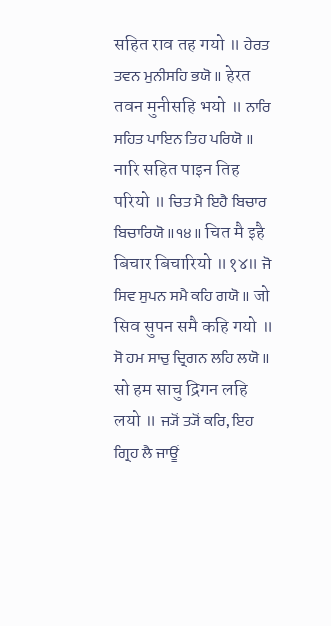सहित राव तह गयो ॥ ਹੇਰਤ ਤਵਨ ਮੁਨੀਸਹਿ ਭਯੋ ॥ हेरत तवन मुनीसहि भयो ॥ ਨਾਰਿ ਸਹਿਤ ਪਾਇਨ ਤਿਹ ਪਰਿਯੋ ॥ नारि सहित पाइन तिह परियो ॥ ਚਿਤ ਮੈ ਇਹੈ ਬਿਚਾਰ ਬਿਚਾਰਿਯੋ ॥੧੪॥ चित मै इहै बिचार बिचारियो ॥१४॥ ਜੋ ਸਿਵ ਸੁਪਨ ਸਮੈ ਕਹਿ ਗਯੋ ॥ जो सिव सुपन समै कहि गयो ॥ ਸੋ ਹਮ ਸਾਚੁ ਦ੍ਰਿਗਨ ਲਹਿ ਲਯੋ ॥ सो हम साचु द्रिगन लहि लयो ॥ ਜ੍ਯੋਂ ਤ੍ਯੋਂ ਕਰਿ, ਇਹ ਗ੍ਰਿਹ ਲੈ ਜਾਊਂ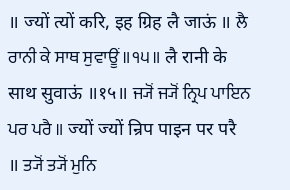॥ ज्यों त्यों करि, इह ग्रिह लै जाऊं ॥ ਲੈ ਰਾਨੀ ਕੇ ਸਾਥ ਸੁਵਾਊਂ ॥੧੫॥ लै रानी के साथ सुवाऊं ॥१५॥ ਜ੍ਯੋਂ ਜ੍ਯੋਂ ਨ੍ਰਿਪ ਪਾਇਨ ਪਰ ਪਰੈ ॥ ज्यों ज्यों न्रिप पाइन पर परै ॥ ਤ੍ਯੋਂ ਤ੍ਯੋਂ ਮੁਨਿ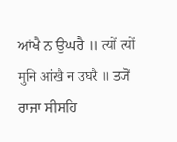ਆਂਖੈ ਨ ਉਘਰੈ ॥ त्यों त्यों मुनि आंखै न उघरै ॥ ਤ੍ਯੋਂ ਰਾਜਾ ਸੀਸਹਿ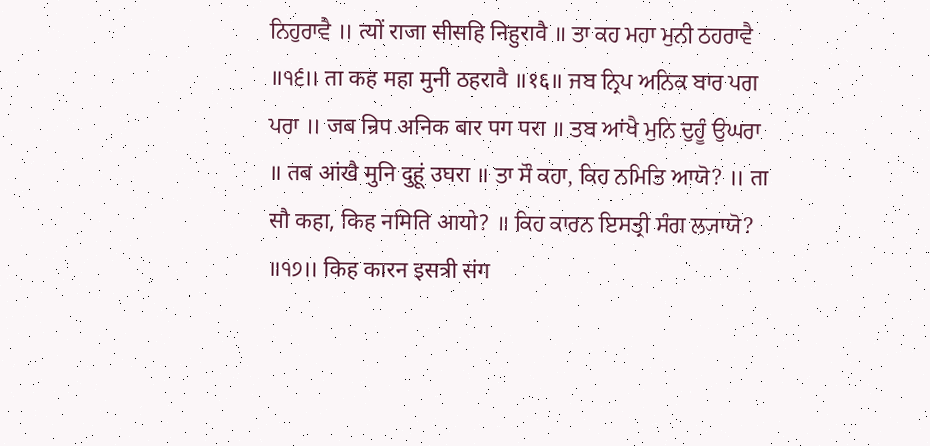ਨਿਹੁਰਾਵੈ ॥ त्यों राजा सीसहि निहुरावै ॥ ਤਾ ਕਹ ਮਹਾ ਮੁਨੀ ਠਹਰਾਵੈ ॥੧੬॥ ता कह महा मुनी ठहरावै ॥१६॥ ਜਬ ਨ੍ਰਿਪ ਅਨਿਕ ਬਾਰ ਪਗ ਪਰਾ ॥ जब न्रिप अनिक बार पग परा ॥ ਤਬ ਆਂਖੈ ਮੁਨਿ ਦੁਹੂੰ ਉਘਰਾ ॥ तब आंखै मुनि दुहूं उघरा ॥ ਤਾ ਸੌ ਕਹਾ, ਕਿਹ ਨਮਿਤਿ ਆਯੋ? ॥ ता सौ कहा, किह नमिति आयो? ॥ ਕਿਹ ਕਾਰਨ ਇਸਤ੍ਰੀ ਸੰਗ ਲ੍ਯਾਯੋ? ॥੧੭॥ किह कारन इसत्री संग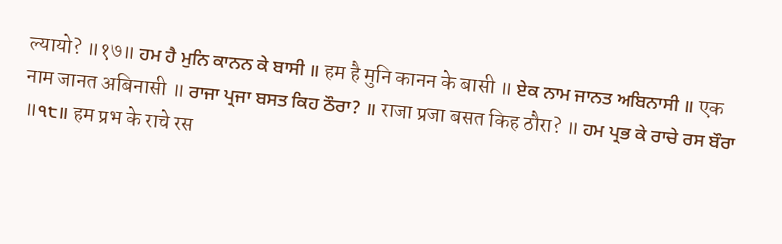ल्यायो? ॥१७॥ ਹਮ ਹੈ ਮੁਨਿ ਕਾਨਨ ਕੇ ਬਾਸੀ ॥ हम है मुनि कानन के बासी ॥ ਏਕ ਨਾਮ ਜਾਨਤ ਅਬਿਨਾਸੀ ॥ एक नाम जानत अबिनासी ॥ ਰਾਜਾ ਪ੍ਰਜਾ ਬਸਤ ਕਿਹ ਠੌਰਾ? ॥ राजा प्रजा बसत किह ठौरा? ॥ ਹਮ ਪ੍ਰਭ ਕੇ ਰਾਚੇ ਰਸ ਬੌਰਾ ॥੧੮॥ हम प्रभ के राचे रस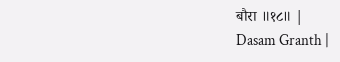बौरा ॥१८॥ |
Dasam Granth |